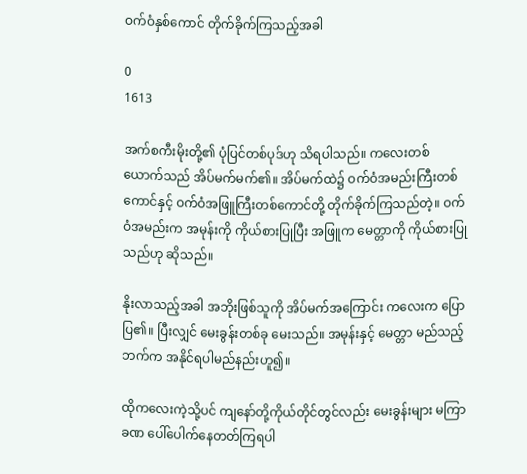ဝက်ဝံနှစ်ကောင် တိုက်ခိုက်ကြသည့်အခါ

0
1613

အက်စကီးမိုးတို့၏ ပုံပြင်တစ်ပုဒ်ဟု သိရပါသည်။ ကလေးတစ်ယောက်သည် အိပ်မက်မက်၏။ အိပ်မက်ထဲ၌ ဝက်ဝံအမည်းကြီးတစ်ကောင်နှင့် ဝက်ဝံအဖြူကြီးတစ်ကောင်တို့ တိုက်ခိုက်ကြသည်တဲ့။ ဝက်ဝံအမည်းက အမုန်းကို ကိုယ်စားပြုပြီး အဖြူက မေတ္တာကို ကိုယ်စားပြုသည်ဟု ဆိုသည်။

နိုးလာ‌သည့်အခါ အဘိုးဖြစ်သူကို အိပ်မက်အကြောင်း ကလေးက ပြောပြ၏။ ပြီးလျှင် မေးခွန်းတစ်ခု မေးသည်။ အမုန်းနှင့် မေတ္တာ မည်သည့်ဘက်က အနိုင်ရပါမည်နည်းဟူ၍။

ထိုကလေးကဲ့သို့ပင် ကျနော်တို့ကိုယ်တိုင်တွင်လည်း မေးခွန်းများ မကြာခဏ ပေါ်ပေါက်နေတတ်ကြရပါ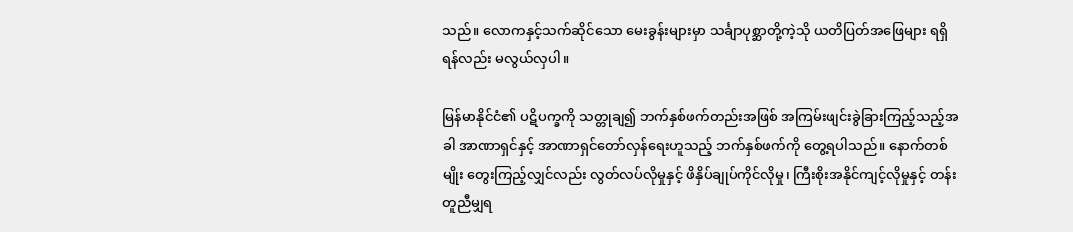သည်။ လောကနှင့်သက်ဆိုင်သော မေးခွန်းများမှာ သင်္ချာပုစ္ဆာတို့ကဲ့သို ယတိပြတ်အဖြေများ ရရှိရန်လည်း မလွယ်လှပါ။

မြန်မာနိုင်ငံ၏ ပဋိပက္ခကို သတ္တုချ၍ ဘက်နှစ်ဖက်တည်းအဖြစ် အကြမ်းဖျင်းခွဲခြားကြည့်သည့်အခါ အာဏာရှင်နှင့် အာဏာရှင်တော်လှန်ရေးဟူသည့် ဘက်နှစ်ဖက်ကို တွေ့ရပါသည်။ နောက်တစ်မျိုး တွေးကြည့်လျှင်လည်း လွတ်လပ်လိုမှုနှင့် ဖိနှိပ်ချုပ်ကိုင်လိုမှု၊ ကြီးစိုးအနိုင်ကျင့်လိုမှုနှင့် တန်းတူညီမျှရ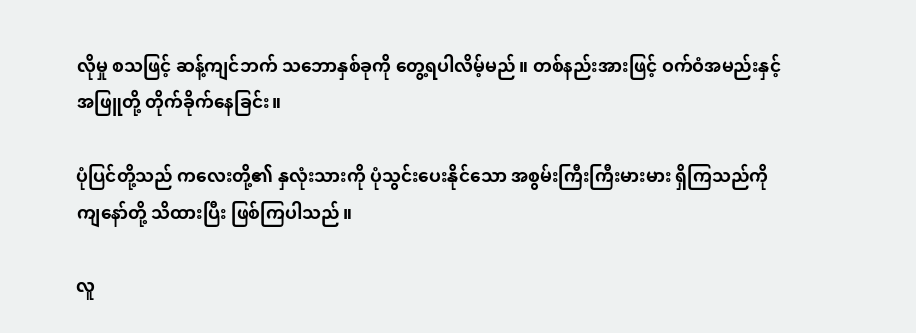လိုမှု စသဖြင့် ဆန့်ကျင်ဘက် သဘောနှစ်ခုကို တွေ့ရပါလိမ့်မည်။ တစ်နည်းအားဖြင့် ဝက်ဝံအမည်းနှင့် အဖြူတို့ တိုက်ခိုက်နေခြင်း။

ပုံပြင်တို့သည် ကလေးတို့၏ နှလုံးသားကို ပုံသွင်းပေးနိုင်သော အစွမ်းကြီးကြီးမားမား ရှိကြသည်ကို ကျနော်တို့ သိထားပြီး ဖြစ်ကြပါသည်။

လူ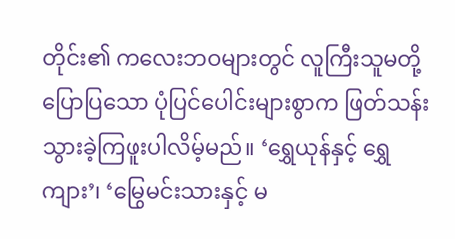တိုင်း၏ ကလေးဘဝများတွင် လူကြီးသူမတို့ ပြောပြသော ပုံပြင်ပေါင်းများစွာက ဖြတ်သန်းသွားခဲ့ကြဖူးပါလိမ့်မည်။ ‘ရွှေယုန်နှင့် ရွှေကျား’၊ ‘မြွေမင်းသားနှင့် မ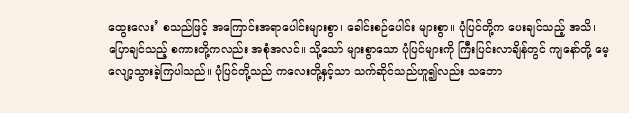ထွေးလေး’ စသည်ဖြင့် အကြောင်းအရာပေါင်းများစွာ၊ ခေါင်းစဉ်ပေါင်း များစွာ။ ပုံပြင်တို့က ပေးချင်သည့် အသိ၊ ပြောချင်သည့် စကားတို့ကလည်း အစုံအလင်။ သို့သော် များစွာသော ပုံပြင်များကို ကြီးပြင်းလာချိန်တွင် ကျနော်တို့ မေ့လျော့သွားခဲ့ကြပါသည်။ ပုံပြင်တို့သည် ကလေးတို့နှင့်သာ သက်ဆိုင်သည်ဟူ၍လည်း သဘော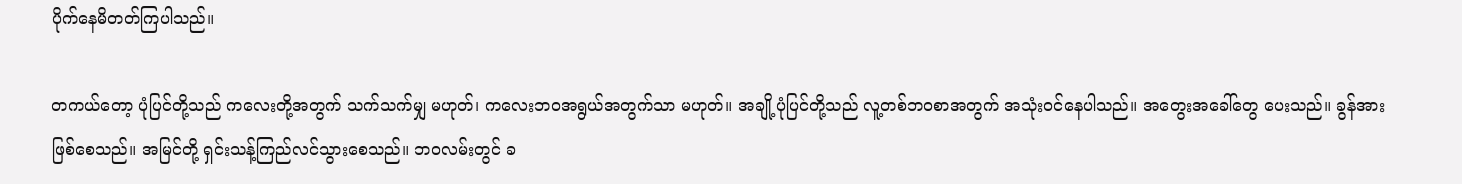ပိုက်နေမိတတ်ကြပါသည်။

တကယ်တော့ ပုံပြင်တို့သည် ကလေးတို့အတွက် သက်သက်မျှ မဟုတ်၊ ကလေးဘဝအရွယ်အတွက်သာ မဟုတ်။ အချို့ပုံပြင်တို့သည် လူ့တစ်ဘဝစာအတွက် အသုံးဝင်နေပါသည်။ အတွေးအခေါ်တွေ ပေးသည်။ ခွန်အား ဖြစ်စေသည်။ အမြင်တို့ ရှင်းသန့်ကြည်လင်သွားစေသည်။ ဘဝလမ်းတွင် ခ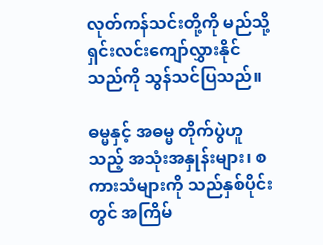လုတ်ကန်သင်းတို့ကို မည်သို့ ရှင်းလင်းကျော်လွှားနိုင်သည်ကို သွန်သင်ပြသည်။

ဓမ္မနှင့် အဓမ္မ တိုက်ပွဲဟူသည့် အသုံးအနှုန်းများ၊ စကားသံများကို သည်နှစ်ပိုင်းတွင် အကြိမ်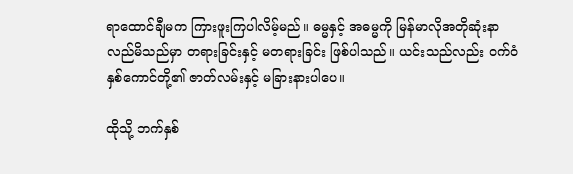ရာထောင်ချီမက ကြားဖူးကြပါလိမ့်မည်။ ဓမ္မနှင့် အဓမ္မကို မြန်မာလိုအတိုဆုံးနာလည်မိသည်မှာ တရားခြင်းနှင့် မတရားခြင်း ဖြစ်ပါသည်။ ယင်းသည်လည်း ဝက်ဝံနှစ်ကောင်တို့၏ ဇာတ်လမ်းနှင့် မခြားနားပါပေ။

ထိုသို့ ဘက်နှစ်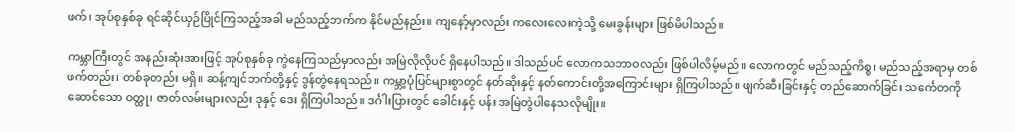ဖက်၊ အုပ်စုနှစ်ခု ရင်ဆိုင်ယှဉ်ပြိုင်ကြသည့်အခါ မည်သည့်ဘက်က နိုင်မည်နည်း။ ကျနော့်မှာလည်း ကလေးလေးကဲ့သို့ မေးခွန်းများ ဖြစ်မိပါသည်။

ကမ္ဘာကြီးတွင် အနည်းဆုံးအားဖြင့် အုပ်စုနှစ်ခု ကွဲနေကြသည်မှာလည်း အမြဲလိုလိုပင် ရှိနေပါသည်။ ဒါသည်ပင် လောကသဘာဝလည်း ဖြစ်ပါလိမ့်မည်။ လောကတွင် မည်သည့်ကိစ္စ၊ မည်သည့်အရာမှ တစ်ဖက်တည်း၊ တစ်ခုတည်း မရှိ။ ဆန့်ကျင်ဘက်တို့နှင့် ဒွန်တွဲနေရသည်။ ကမ္ဘာ့ပုံပြင်များစွာတွင် နတ်ဆိုးနှင့် နတ်ကောင်းတို့အကြောင်းများ ရှိကြပါသည်။ ဖျက်ဆီးခြင်းနှင့် တည်ဆောက်ခြင်း သင်္ကေတကို ဆောင်သော ဝတ္ထု၊ ဇာတ်လမ်းများလည်း ဒုနှင့် ဒေး ရှိကြပါသည်။ ဒင်္ဂါးပြားတွင် ခေါင်းနှင့် ပန်း အမြဲတွဲပါနေသလိုမျိုး။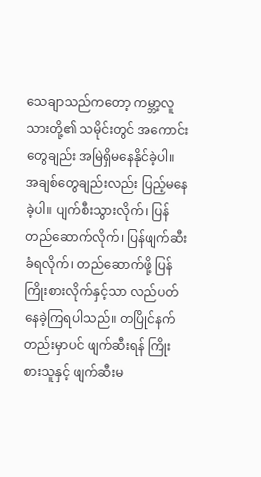သေချာသည်ကတော့ ကမ္ဘာ့လူသားတို့၏ သမိုင်းတွင် အကောင်းတွေချည်း အမြဲရှိမနေနိုင်ခဲ့ပါ။ အချစ်တွေချည်းလည်း ပြည့်မနေခဲ့ပါ။ ပျက်စီးသွားလိုက်၊ ပြန်တည်ဆောက်လိုက်၊ ပြန်ဖျက်ဆီးခံရလိုက်၊ တည်ဆောက်ဖို့ ပြန်ကြိုးစားလိုက်နှင့်သာ လည်ပတ်နေခဲ့ကြရပါသည်။ တပြိုင်နက်တည်းမှာပင် ဖျက်ဆီးရန် ကြိုးစားသူနှင့် ဖျက်ဆီးမ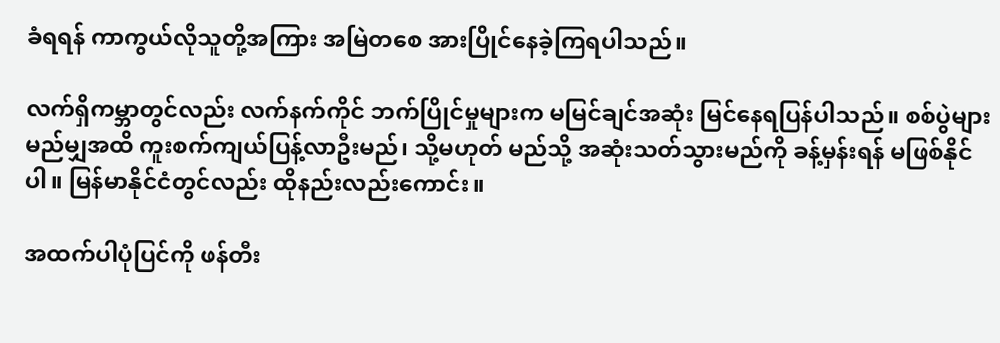ခံရရန် ကာကွယ်လိုသူတို့အကြား အမြဲတစေ အားပြိုင်နေခဲ့ကြရပါသည်။

လက်ရှိကမ္ဘာတွင်လည်း လက်နက်ကိုင် ဘက်ပြိုင်မှုများက မမြင်ချင်အဆုံး မြင်နေရပြန်ပါသည်။ စစ်ပွဲများ မည်မျှအထိ ကူးစက်ကျယ်ပြန့်လာဦးမည်၊ သို့မဟုတ် မည်သို့ အဆုံးသတ်သွားမည်ကို ခန့်မှန်းရန် မဖြစ်နိုင်ပါ။ မြန်မာနိုင်ငံတွင်လည်း ထိုနည်းလည်းကောင်း။

အထက်ပါပုံပြင်ကို ဖန်တီး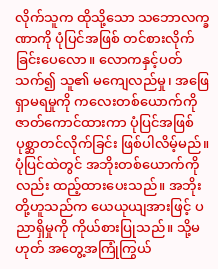လိုက်သူက ထိုသို့သော သဘောလက္ခဏာကို ပုံပြင်အဖြစ် တင်စားလိုက်ခြင်းပေလော။ လောကနှင့်ပတ်သက်၍ သူ၏ မကျေလည်မှု၊ အဖြေရှာမရမှုကို ကလေးတစ်ယောက်ကို ဇာတ်ကောင်ထားကာ ပုံပြင်အဖြစ် ပုစ္ဆာတင်လိုက်ခြင်း ဖြစ်ပါလိမ့်မည်။ ပုံပြင်ထဲတွင် အဘိုးတစ်ယောက်ကိုလည်း ထည့်ထားပေးသည်။ အဘိုးတို့ဟူသည်က ယေယုယျအားဖြင့် ပညာရှိမှုကို ကိုယ်စားပြုသည်။ သို့မဟုတ် အတွေ့အကြုံကြွယ်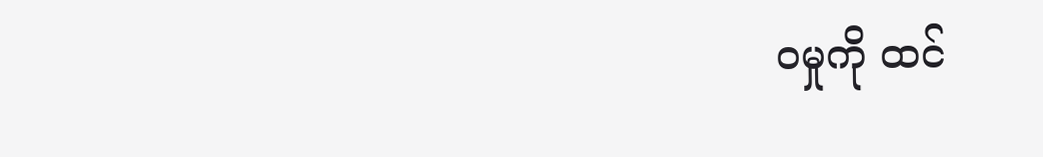ဝမှုကို ထင်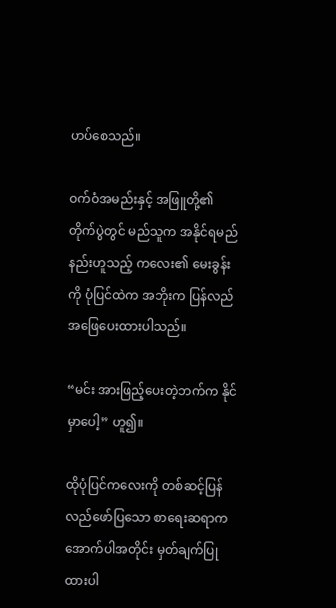ဟပ်စေသည်။

ဝက်ဝံအမည်းနှင့် အဖြူတို့၏ တိုက်ပွဲတွင် မည်သူက အနိုင်ရမည်နည်းဟူသည့် ကလေး၏ မေးခွန်းကို ပုံပြင်ထဲက အဘိုးက ပြန်လည်အဖြေပေးထားပါသည်။

“မင်း အားဖြည့်ပေးတဲ့ဘက်က နိုင်မှာပေါ့” ဟူ၍။

ထိုပုံပြင်ကလေးကို တစ်ဆင့်ပြန်လည်ဖော်ပြသော စာရေးဆရာက အောက်ပါအတိုင်း မှတ်ချက်ပြုထားပါ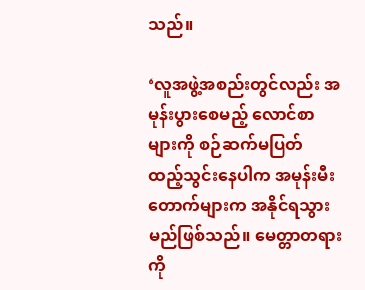သည်။

‘လူအဖွဲ့အစည်းတွင်လည်း အမုန်းပွားစေမည့် လောင်စာများကို စဉ်ဆက်မပြတ် ထည့်သွင်းနေပါက အမုန်းမီးတောက်များက အနိုင်ရသွားမည်ဖြစ်သည်။ မေတ္တာတရားကို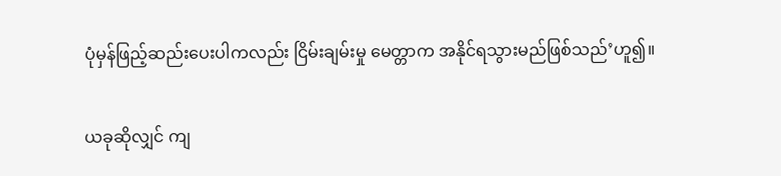ပုံမှန်ဖြည့်ဆည်းပေးပါကလည်း ငြိမ်းချမ်းမှု မေတ္တာက အနိုင်ရသွားမည်ဖြစ်သည်’ဟူ၍။

ယခုဆိုလျှင် ကျ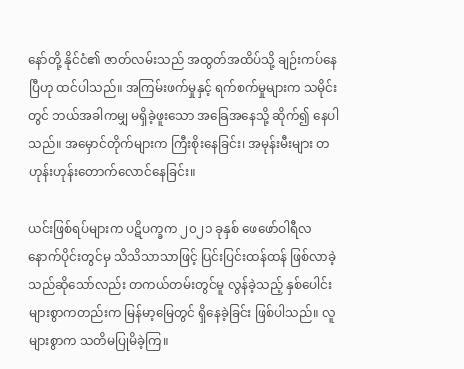နော်တို့ နိုင်ငံ၏ ဇာတ်လမ်းသည် အထွတ်အထိပ်သို့ ချဉ်းကပ်နေပြီဟု ထင်ပါသည်။ အကြမ်းဖက်မှုနှင့် ရက်စက်မှုများက သမိုင်းတွင် ဘယ်အခါကမျှ မရှိခဲ့ဖူးသော အခြေအနေသို့ ဆိုက်၍ နေပါသည်။ အမှောင်တိုက်များက ကြီးစိုးနေခြင်း၊ အမုန်းမီးများ တဟုန်းဟုန်းတောက်လောင်နေခြင်း။

ယင်းဖြစ်ရပ်များက ပဋိပက္ခက ၂၀၂၁ ခုနှစ် ဖေဖော်ဝါရီလနောက်ပိုင်းတွင်မှ သိသိသာသာဖြင့် ပြင်းပြင်းထန်ထန် ဖြစ်လာခဲ့သည်ဆိုသော်လည်း တကယ်တမ်းတွင်မူ လွန်ခဲ့သည့် နှစ်ပေါင်းများစွာကတည်းက မြန်မာ့မြေတွင် ရှိနေခဲ့ခြင်း ဖြစ်ပါသည်။ လူများစွာက သတိမပြုမိခဲ့ကြ။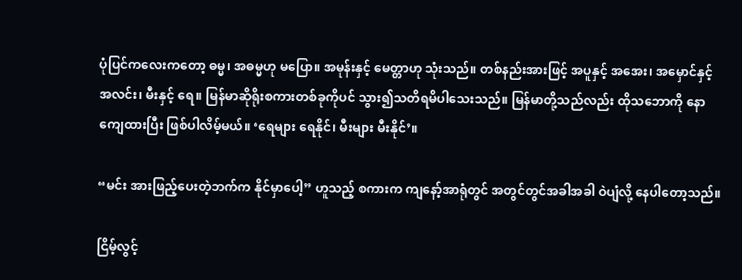ပုံပြင်ကလေးကတော့ ဓမ္မ၊ အဓမ္မဟု မပြော။ အမုန်းနှင့် မေတ္တာဟု သုံးသည်။ တစ်နည်းအားဖြင့် အပူနှင့် အအေး၊ အမှောင်နှင့် အလင်း၊ မီးနှင့် ရေ။ မြန်မာဆိုရိုးစကားတစ်ခုကိုပင် သွား၍သတိရမိပါသေးသည်။ မြန်မာတို့သည်လည်း ထိုသဘောကို နောကျေထားပြီး ဖြစ်ပါလိမ့်မယ်။ ‘ရေများ ရေနိုင်၊ မီးများ မီးနိုင်’။

“မင်း အားဖြည့်ပေးတဲ့ဘက်က နိုင်မှာပေါ့” ဟူသည့် စကားက ကျနော့်အာရုံတွင် အတွင်တွင်အခါအခါ ဝဲပျံလို့ နေပါတော့သည်။

ငြိမ့်လွင့်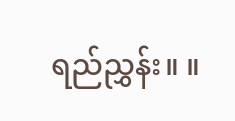ရည်ညွှန်း။ ။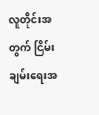လူတိုင်းအတွက် ငြိမ်းချမ်းရေးအ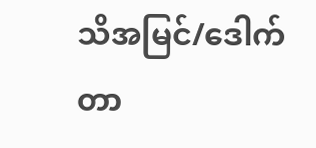သိအမြင်/ဒေါက်တာ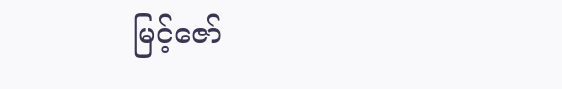မြင့်ဇော်